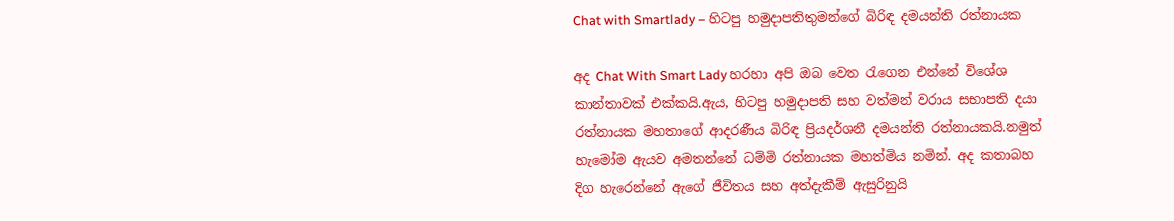Chat with Smartlady – හිටපු හමුදාපතිතුමන්ගේ බිරිඳ දමයන්ති රත්නායක

අද Chat With Smart Lady හරහා අපි ඔබ වෙත රැගෙන එන්නේ විශේශ කාන්තාවක් එක්කයි.ඇය, හිටපු හමුදාපති සහ වත්මන් වරාය සභාපති දයා රත්නායක මහතාගේ ආදරණීය බිරිඳ ප්‍රියදර්ශනී දමයන්ති රත්නායක‍යි.නමුත් හැමෝම ඇයව අමතන්නේ ධම්මි රත්නායක මහත්මිය නමින්. අද කතාබහ දිග හැරෙන්නේ ඇගේ ජීවිතය සහ අත්දැකීම් ඇසුරිනුයි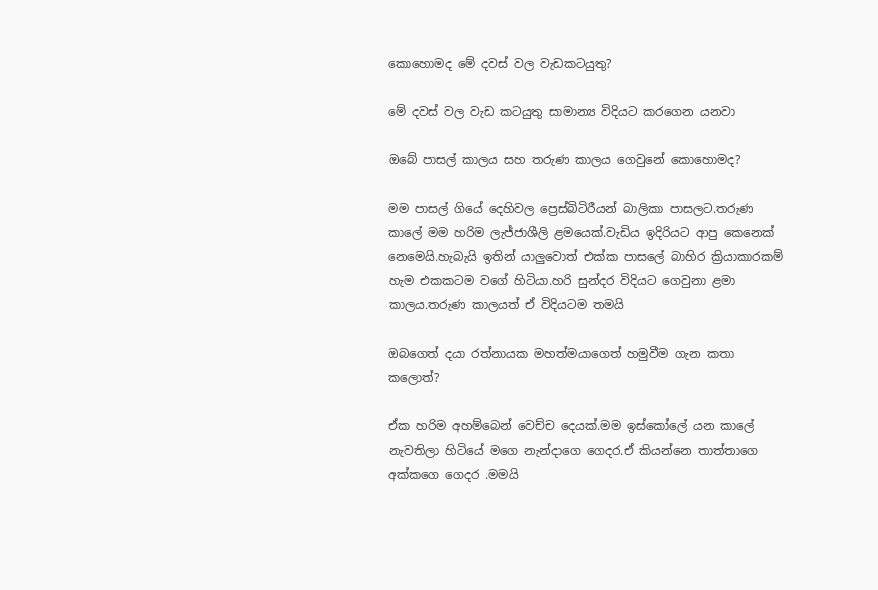කොහොමද මේ දවස් වල වැඩකටයුතු?

මේ දවස් වල වැඩ කටයුතු සාමාන්‍ය විදියට කරගෙන යනවා

ඔබේ පාසල් කාලය සහ තරුණ කාලය ගෙවුනේ කොහොමද?

මම පාසල් ගියේ දෙහිවල ප්‍රෙස්බිටිරීයන් බාලිකා පාසලට.තරුණ කාලේ මම හරිම ලැජ්ජාශීලි ළමයෙක්.වැඩිය ඉදිරියට ආපු කෙනෙක් නෙමෙයි.හැබැයි ඉතින් යාලුවොත් එක්ක පාසලේ බාහිර ක්‍රියාකාරකම් හැම එකකටම වගේ හිටියා.හරි සුන්දර විදියට ගෙවුනා ළමා කාලය.තරුණ කාලයත් ඒ විදියටම තමයි

ඔබගෙත් දයා රත්නායක මහත්මයාගෙත් හමුවීම ගැන කතා කලොත්?

ඒක හරිම අහම්බෙන් වෙච්ච දෙයක්.මම ඉස්කෝලේ යන කාලේ නැවතිලා හිටියේ මගෙ නැන්දාගෙ ගෙදර.ඒ කියන්නෙ තාත්තාගෙ අක්කගෙ ගෙදර .මමයි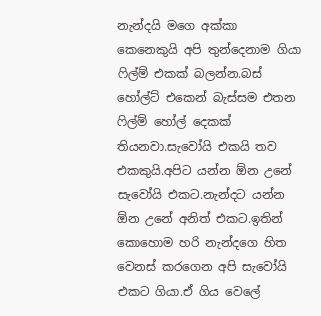නැන්දයි මගෙ අක්කා කෙනෙකුයි අපි තුන්දෙනාම ගියා ෆිල්ම් එකක් බලන්න.බස් හෝල්ට් එකෙන් බැස්සම එතන ෆිල්ම් හෝල් දෙකක් තියනවා.සැවෝයි එකයි තව එකකුයි.අපිට යන්න ඕන උනේ සැවෝයි එකට.නැන්දට යන්න ඕන උනේ අනිත් එකට.ඉතින් කොහොම හරි නැන්දගෙ හිත වෙනස් කරගෙන අපි සැවෝයි එකට ගියා.ඒ ගිය වෙලේ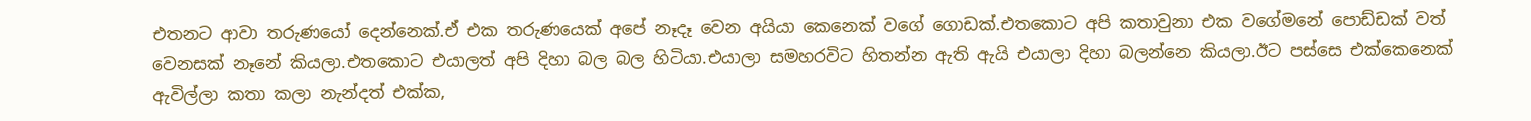එතනට ආවා තරුණයෝ දෙන්නෙක්.ඒ එක තරුණයෙක් අපේ නෑදෑ වෙන අයියා කෙනෙක් වගේ ගොඩක්.එතකොට අපි කතාවුනා එක වගේමනේ පොඩ්ඩක් වත් වෙනසක් නෑනේ කියලා.එතකොට එයාලත් අපි දිහා බල බල හිටියා.එයාලා සමහරවිට හිතන්න ඇති ඇයි එයාලා දිහා බලන්නෙ කියලා.ඊට පස්සෙ එක්කෙනෙක් ඇවිල්ලා කතා කලා නැන්දත් එක්ක,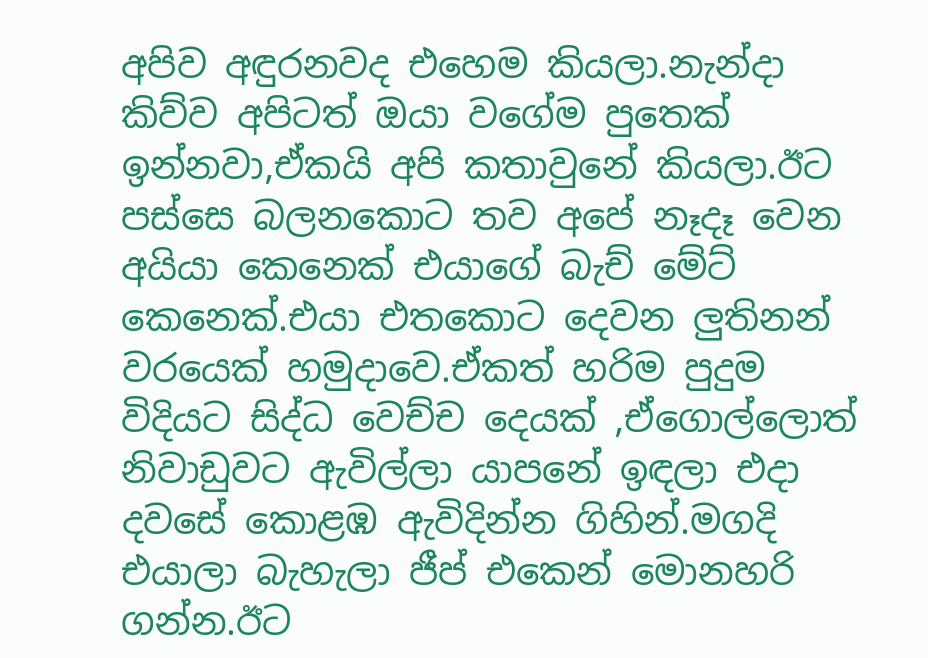අපිව අඳුරනවද එහෙම කියලා.නැන්දා කිව්ව අපිටත් ඔයා වගේම පුතෙක් ඉන්නවා,ඒකයි අපි කතාවුනේ කියලා.ඊට පස්සෙ බලනකොට තව අපේ නෑදෑ වෙන අයියා කෙනෙක් එයාගේ බැච් මේට් කෙනෙක්.එයා එතකොට දෙවන ලුතිනන් වරයෙක් හමුදාවෙ.ඒකත් හරිම පුදුම විදියට සිද්ධ වෙච්ච දෙයක් ,ඒගොල්ලොත් නිවාඩුවට ඇවිල්ලා යාපනේ ඉඳලා එදා දවසේ කොළඹ ඇවිදින්න ගිහින්.මගදි එයාලා බැහැලා ජීප් එකෙන් මොනහරි ගන්න.ඊට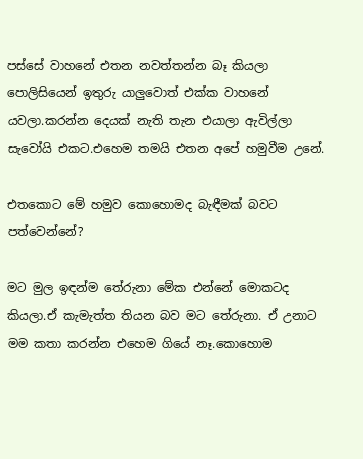පස්සේ වාහනේ එතන නවත්තන්න බෑ කියලා පොලිසියෙන් ඉතුරු යාලුවොත් එක්ක වාහනේ යවලා.කරන්න දෙයක් නැති තැන එයාලා ඇවිල්ලා සැවෝයි එකට.එහෙම තමයි එතන අපේ හමුවීම උනේ.

එතකොට මේ හමුව කොහොමද බැඳීමක් බවට පත්වෙන්නේ?

මට මුල ඉඳන්ම තේරුනා මේක එන්නේ මොකටද කියලා.ඒ කැමැත්ත තියන බව මට තේරුනා. ඒ උනාට මම කතා කරන්න එහෙම ගියේ නෑ.කොහොම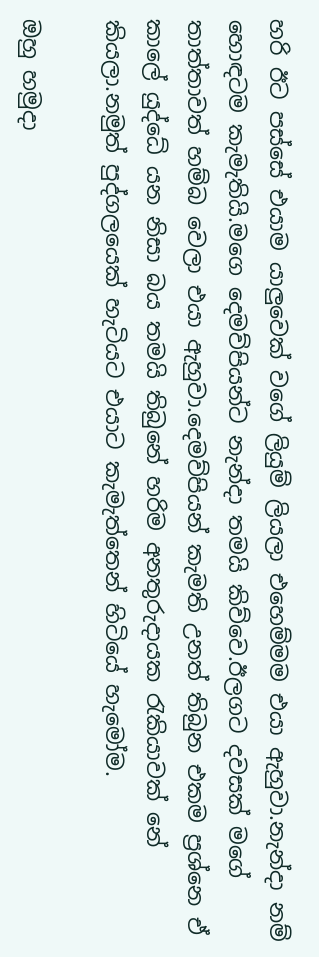හරි ඊට පස්සේ එයාම යාලුවෙක් වගේ ලියුම් ලියලා එහෙම්මම එයා ඇහුවා.නැන්දා නම් හොඳටම කැමැතියි.මගෙ දෙමව්පියන්ට නැන්දා තමයි කිව්වෙ.ඊලගට දවසක් මගේ තාත්තාවත් හම්බ වෙලා එයා ඇහුවා.දෙමව්පියන් කැමති උනත් තිබුන එකම ප්‍රශ්නෙ ඒ කාලේ යුද්ධේ යන නිසා බය තමයි තිබුනේ හරිම අනතුරුදායක රැකියාවක් නේ කියලා.නමුත් පුද්ගලයෙක් හැටියට එයාට කැමැත්තෙන් හිටියේ හැමෝම.

ඔහු හමුදා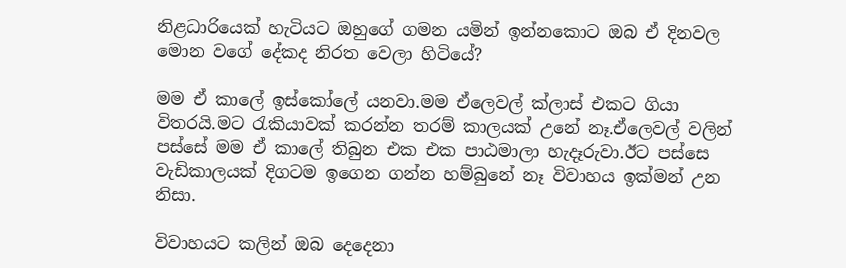නිළධාරියෙක් හැටියට ඔහුගේ ගමන යමින් ඉන්නකොට ඔබ ඒ දිනවල මොන වගේ දේකද නිරත වෙලා හිටියේ?

මම ඒ කාලේ ඉස්කෝලේ යනවා.මම ඒලෙවල් ක්ලාස් එකට ගියා විතරයි.මට රැකියාවක් කරන්න තරම් කාලයක් උනේ නෑ.ඒලෙවල් වලින් පස්සේ මම ඒ කාලේ තිබුන එක එක පාඨමාලා හැදෑරුවා.ඊට පස්සෙ වැඩිකාලයක් දිගටම ඉගෙන ගන්න හම්බුනේ නෑ විවාහය ඉක්මන් උන නිසා.

විවාහයට කලින් ඔබ දෙදෙනා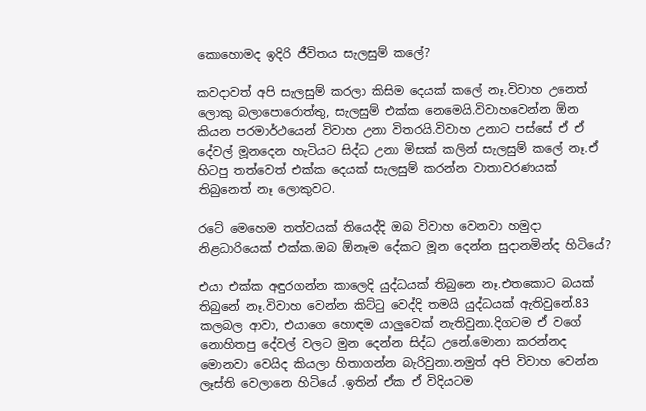කොහොමද ඉදිරි ජීවිතය සැලසුම් කලේ?

කවදාවත් අපි සැලසුම් කරලා කිසිම දෙයක් කලේ නෑ.විවාහ උනෙත් ලොකු බලාපොරොත්තු, සැලසුම් එක්ක නෙමෙයි.විවාහවෙන්න ඕන කියන පරමාර්ථයෙන් විවාහ උනා විතරයි.විවාහ උනාට පස්සේ ඒ ඒ දේවල් මූනදෙන හැටියට සිද්ධ උනා මිසක් කලින් සැලසුම් කලේ නෑ.ඒ හිටපු තත්වෙත් එක්ක දෙයක් සැලසුම් කරන්න වාතාවරණයක් තිබුනෙත් නෑ ලොකුවට.

රටේ මෙහෙම තත්වයක් තියෙද්දි ඔබ විවාහ වෙනවා හමුදා නිළධාරියෙක් එක්ක.ඔබ ඕනෑම දේකට මූන දෙන්න සුදානමින්ද හිටියේ?

එයා එක්ක අඳුරගන්න කාලෙදි යුද්ධයක් තිබුනෙ නෑ.එතකොට බයක් තිබුනේ නෑ.විවාහ වෙන්න කිට්ටු වෙද්දි තමයි යුද්ධයක් ඇතිවුනේ.83 කලබල ආවා, එයාගෙ හොඳම යාලුවෙක් නැතිවුනා.දිගටම ඒ වගේ නොහිතපු දේවල් වලට මුන දෙන්න සිද්ධ උනේ.මොනා කරන්නද මොනවා වෙයිද කියලා හිතාගන්න බැරිවුනා.නමුත් අපි විවාහ වෙන්න ලෑස්ති වෙලානෙ හිටියේ .ඉතින් ඒක ඒ විදියටම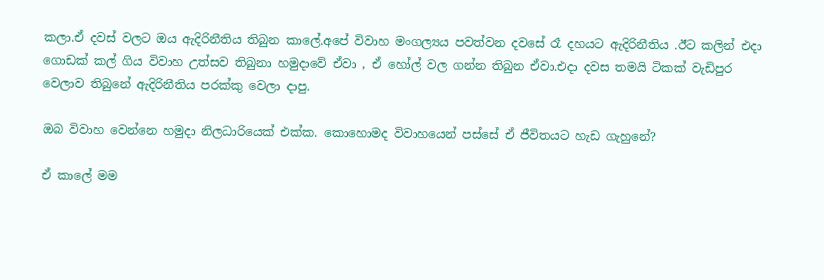කලා.ඒ දවස් වලට ඔය ඇදිරිනීතිය තිබුන කාලේ.අපේ විවාහ මංගල්‍යය පවත්වන දවසේ රෑ දහයට ඇදිරිනීතිය .ඊට කලින් එදා ගොඩක් කල් ගිය විවාහ උත්සව තිබුනා හමුදාවේ ඒවා , ඒ හෝල් වල ගන්න තිබුන ඒවා.එදා දවස තමයි ටිකක් වැඩිපුර වෙලාව තිබුනේ ඇදිරිනීතිය පරක්කු වෙලා දාපු.

ඔබ විවාහ වෙන්නෙ හමුදා නිලධාරියෙක් එක්ක. කොහොමද විවාහයෙන් පස්සේ ඒ ජීවිතයට හැඩ ගැහුනේ?

ඒ කාලේ මම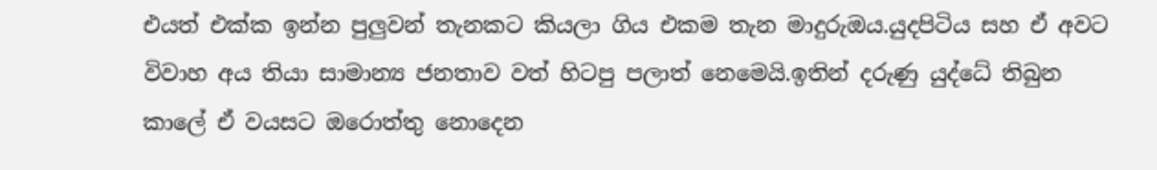එයත් එක්ක ඉන්න පුලුවන් තැනකට කියලා ගිය එකම තැන මාදුරුඔය.යුදපිටිය සහ ඒ අවට විවාහ අය තියා සාමාන්‍ය ජනතාව වත් හිටපු පලාත් නෙමෙයි.ඉතින් දරුණු යුද්ධේ තිබුන කාලේ ඒ වයසට ඔරොත්තු නොදෙන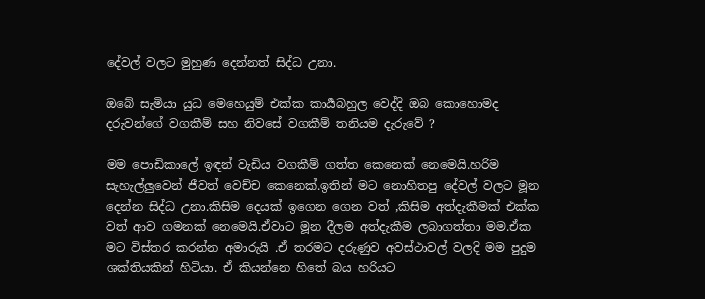දේවල් වලට මුහුණ දෙන්නත් සිද්ධ උනා.

ඔබේ සැමියා යුධ මෙහෙයුම් එක්ක කාර්‍යබහුල වෙද්දි ඔබ කොහොමද දරුවන්ගේ වගකීම් සහ නිවසේ වගකීම් තනියම දැරුවේ ?

මම පොඩිකාලේ ඉඳන් වැඩිය වගකීම් ගත්ත කෙනෙක් නෙමෙයි.හරිම සැහැල්ලුවෙන් ජීවත් වෙච්ච කෙනෙක්.ඉතින් මට නොහිතපු දේවල් වලට මූන දෙන්න සිද්ධ උනා.කිසිම දෙයක් ඉගෙන ගෙන වත් ,කිසිම අත්දැකීමක් එක්ක වත් ආව ගමනක් නෙමෙයි.ඒවාට මූන දීලම අත්දැකීම ලබාගත්තා මම.ඒක මට විස්තර කරන්න අමාරුයි .ඒ තරමට දරුණුව අවස්ථාවල් වලදි මම පුදුම ශක්තියකින් හිටියා. ඒ කියන්නෙ හිතේ බය හරියට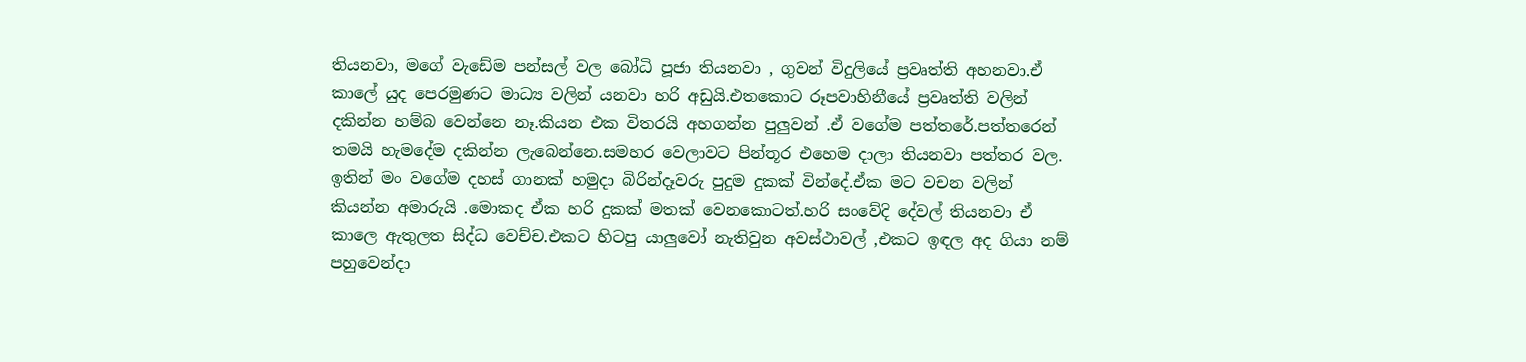තියනවා, මගේ වැඩේම පන්සල් වල බෝධි පූජා තියනවා , ගුවන් විදුලියේ ප්‍රවෘත්ති අහනවා.ඒ කාලේ යුද පෙරමුණට මාධ්‍ය වලින් යනවා හරි අඩුයි.එතකොට රූපවාහිනීයේ ප්‍රවෘත්ති වලින් දකින්න හම්බ වෙන්නෙ නෑ.කියන එක විතරයි අහගන්න පුලුවන් .ඒ වගේම පත්තරේ.පත්තරෙන් තමයි හැමදේම දකින්න ලැබෙන්නෙ.සමහර වෙලාවට පින්තූර එහෙම දාලා තියනවා පත්තර වල. ඉතින් මං වගේම දහස් ගානක් හමුදා බිරින්දෑවරු පුදුම දුකක් වින්දේ.ඒක මට වචන වලින් කියන්න අමාරුයි .මොකද ඒක හරි දුකක් මතක් වෙනකොටත්.හරි සංවේදි දේවල් තියනවා ඒ කාලෙ ඇතුලත සිද්ධ වෙච්ච.එකට හිටපු යාලුවෝ නැතිවුන අවස්ථාවල් ,එකට ඉඳල අද ගියා නම් පහුවෙන්දා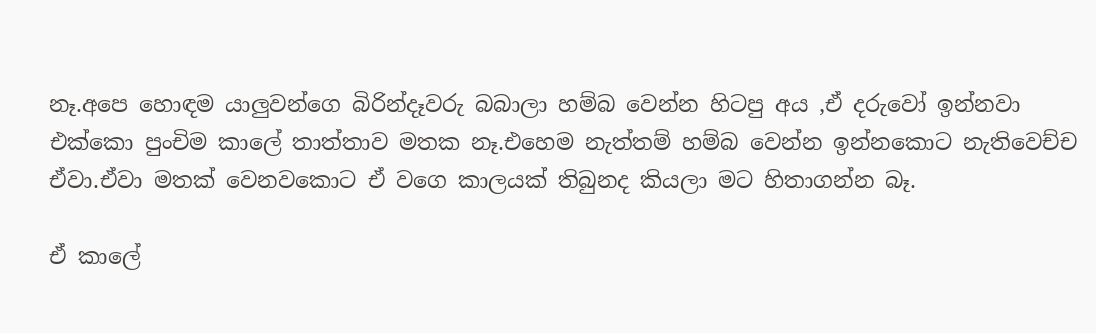නෑ.අපෙ හොඳම යාලුවන්ගෙ බිරින්දෑවරු බබාලා හම්බ වෙන්න හිටපු අය ,ඒ දරුවෝ ඉන්නවා එක්කො පුංචිම කාලේ තාත්තාව මතක නෑ.එහෙම නැත්තම් හම්බ වෙන්න ඉන්නකොට නැතිවෙච්ච ඒවා.ඒවා මතක් වෙනවකොට ඒ වගෙ කාලයක් තිබුනද කියලා මට හිතාගන්න බෑ.

ඒ කාලේ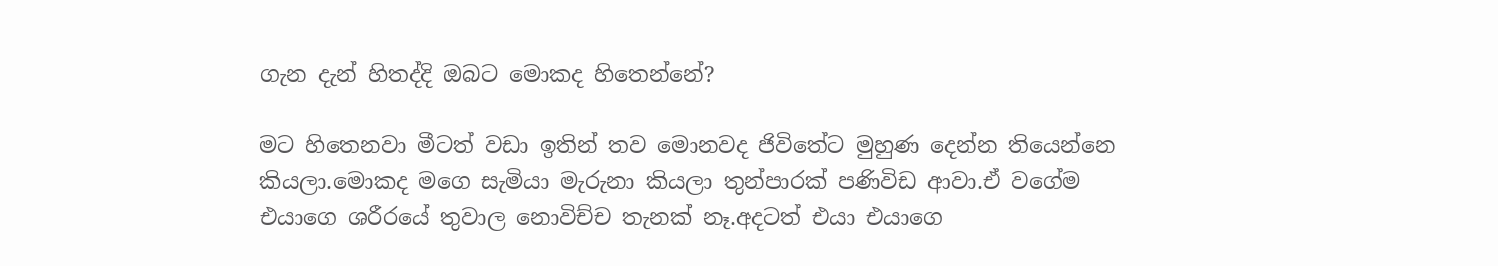ගැන දැන් හිතද්දි ඔබට මොකද හිතෙන්නේ?

මට හිතෙනවා මීටත් වඩා ඉතින් තව මොනවද ජිවිතේට මුහුණ දෙන්න තියෙන්නෙ කියලා.මොකද මගෙ සැමියා මැරුනා කියලා තුන්පාරක් පණිවිඩ ආවා.ඒ වගේම එයාගෙ ශරීරයේ තුවාල නොවිච්ච තැනක් නෑ.අදටත් එයා එයාගෙ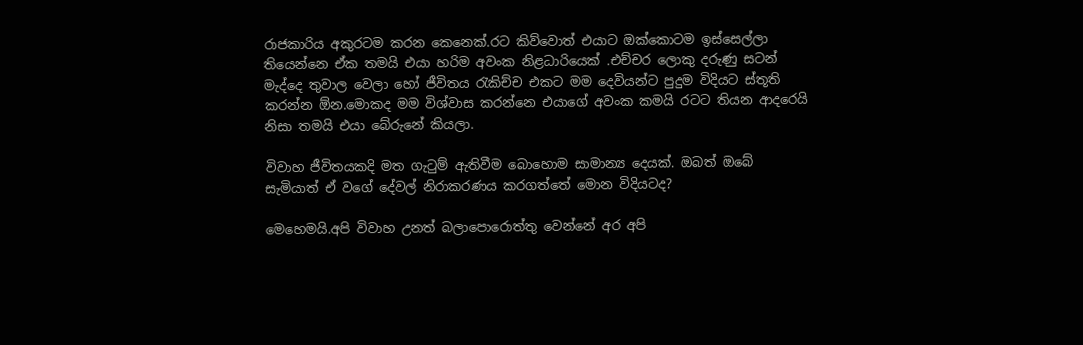රාජකාරිය අකුරටම කරන කෙනෙක්.රට කිව්වොත් එයාට ඔක්කොටම ඉස්සෙල්ලා තියෙන්නෙ ඒක තමයි එයා හරිම අවංක නිළධාරියෙක් .එච්චර ලොකු දරුණු සටන් මැද්දෙ තුවාල වෙලා හෝ ජීවිතය රැකිච්ච එකට මම දෙවියන්ට පුදුම විදියට ස්තූති කරන්න ඕන.මොකද මම විශ්වාස කරන්නෙ එයාගේ අවංක කමයි රටට තියන ආදරෙයි නිසා තමයි එයා බේරුනේ කියලා.

විවාහ ජීවිතයකදි මත ගැටුම් ඇතිවීම බොහොම සාමාන්‍ය දෙයක්. ඔබත් ඔබේ සැමියාත් ඒ වගේ දේවල් නිරාකරණය කරගත්තේ මොන විදියටද?

මෙහෙමයි.අපි විවාහ උනත් බලාපොරොත්තු වෙන්නේ අර අපි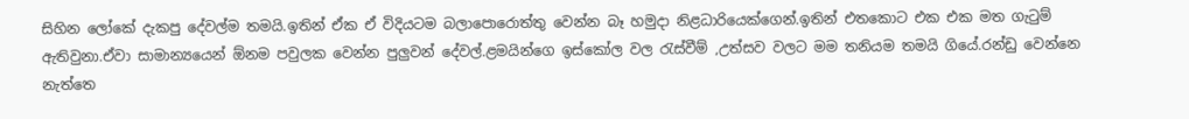සිහින ලෝකේ දැකපු දේවල්ම තමයි.ඉතින් ඒක ඒ විදියටම බලාපොරොත්තු වෙන්න බෑ හමුදා නිළධාරියෙක්ගෙන්.ඉතින් එතකොට එක එක මත ගැටුම් ඇතිවුනා.ඒවා සාමාන්‍යයෙන් ඕනම පවුලක වෙන්න පුලුවන් දේවල්.ළමයින්ගෙ ඉස්කෝල වල රැස්වීම් ,උත්සව වලට මම තනියම තමයි ගියේ.රන්ඩු වෙන්නෙ නැත්තෙ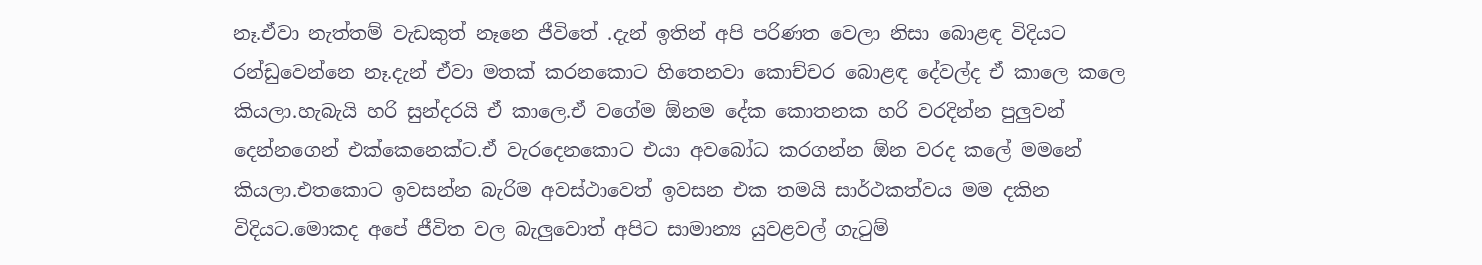නෑ.ඒවා නැත්තම් වැඩකුත් නෑනෙ ජීවිතේ .දැන් ඉතින් අපි පරිණත වෙලා නිසා බොළඳ විදියට රන්ඩුවෙන්නෙ නෑ.දැන් ඒවා මතක් කරනකොට හිතෙනවා කොච්චර බොළඳ දේවල්ද ඒ කාලෙ කලෙ කියලා.හැබැයි හරි සුන්දරයි ඒ කාලෙ.ඒ වගේම ඕනම දේක කොතනක හරි වරදින්න පුලුවන් දෙන්නගෙන් එක්කෙනෙක්ට.ඒ වැරදෙනකොට එයා අවබෝධ කරගන්න ඕන වරද කලේ මමනේ කියලා.එතකොට ඉවසන්න බැරිම අවස්ථාවෙත් ඉවසන එක තමයි සාර්ථකත්වය මම දකින විදියට.මොකද අපේ ජීවිත වල බැලුවොත් අපිට සාමාන්‍ය යුවළවල් ගැටුම්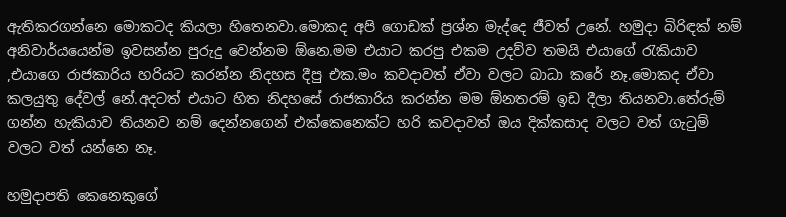ඇතිකරගන්නෙ මොකටද කියලා හිතෙනවා.මොකද අපි ගොඩක් ප්‍රශ්න මැද්දෙ ජීවත් උනේ. හමුදා බිරිඳක් නම් අනිවාර්යයෙන්ම ඉවසන්න පුරුදු වෙන්නම ඕනෙ.මම එයාට කරපු එකම උදව්ව තමයි එයාගේ රැකියාව ,එයාගෙ රාජකාරිය හරියට කරන්න නිදහස දීපු එක.මං කවදාවත් ඒවා වලට බාධා කරේ නෑ.මොකද ඒවා කලයුතු දේවල් නේ.අදටත් එයාට හිත නිදහසේ රාජකාරිය කරන්න මම ඕනතරම් ඉඩ දීලා තියනවා.තේරුම් ගන්න හැකියාව තියනව නම් දෙන්නගෙන් එක්කෙනෙක්ට හරි කවදාවත් ඔය දික්කසාද වලට වත් ගැටුම් වලට වත් යන්නෙ නෑ.

හමුදාපති කෙනෙකුගේ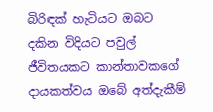බිරිඳක් හැටියට ඔබට දකින විදියට පවුල් ජීවිතයකට කාන්තාවකගේ දායකත්වය ඔබේ අත්දැකීම්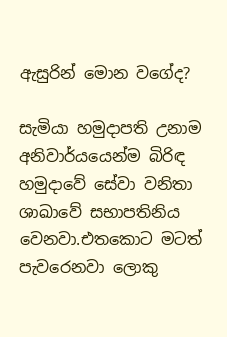ඇසුරින් මොන වගේද?

සැමියා හමුදාපති උනාම අනිවාර්යයෙන්ම බිරිඳ හමුදාවේ සේවා වනිතා ශාඛාවේ සභාපතිනිය වෙනවා.එතකොට මටත් පැවරෙනවා ලොකු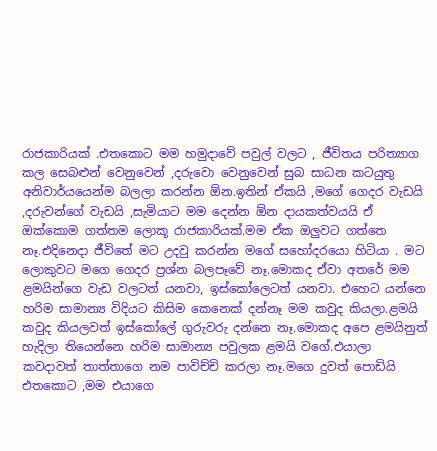රාජකාරියක් .එතකොට මම හමුදාවේ පවුල් වලට , ජීවිතය පරිත්‍යාග කල සෙබළුන් වෙනුවෙන් ,දරුවො වෙනුවෙන් සුබ සාධන කටයුතු අනිවාර්යයෙන්ම බලලා කරන්න ඕන.ඉතින් ඒකයි ,මගේ ගෙදර වැඩයි ,දරුවන්ගේ වැඩයි ,සැමියාට මම දෙන්න ඕන දායකත්වයයි ඒ ඔක්කොම ගත්තම ලොකූ රාජකාරියක්.මම ඒක ඔලුවට ගත්තෙ නෑ.එදිනෙදා ජීවිතේ මට උදවු කරන්න මගේ සහෝදරයො හිටියා . මට ලොකුවට මගෙ ගෙදර ප්‍රශ්න බලපෑවේ නෑ.මොකද ඒවා අතරේ මම ළමයින්ගෙ වැඩ වලටත් යනවා, ඉස්කෝලෙටත් යනවා. එහෙට යන්නෙ හරිම සාමාන්‍ය විදියට කිසිම කෙනෙක් දන්නෑ මම කවුද කියලා.ළමයි කවුද කියලවත් ඉස්කෝලේ ගුරුවරු දන්නෙ නෑ.මොකද අපෙ ළමයිනුත් හැදිලා තියෙන්නෙ හරිම සාමාන්‍ය පවුලක ළමයි වගේ.එයාලා කවදාවත් තාත්තාගෙ නම පාවිච්චි කරලා නෑ.මගෙ දුවත් පොඩියි එතකොට ,මම එයාගෙ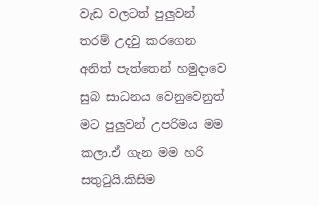වැඩ වලටත් පුලුවන් තරම් උදවු කරගෙන අනිත් පැත්තෙන් හමුදාවෙ සුබ සාධනය වෙනුවෙනුත් මට පුලුවන් උපරිමය මම කලා.ඒ ගැන මම හරි සතුටුයි.කිසිම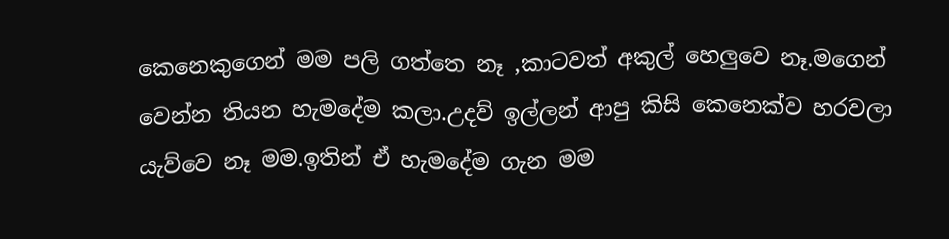කෙනෙකුගෙන් මම පලි ගත්තෙ නෑ ,කාටවත් අකුල් හෙලුවෙ නෑ.මගෙන් වෙන්න තියන හැමදේම කලා.උදව් ඉල්ලන් ආපු කිසි කෙනෙක්ව හරවලා යැව්වෙ නෑ මම.ඉතින් ඒ හැමදේම ගැන මම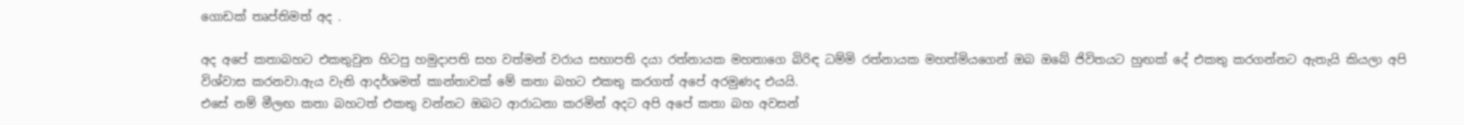ගොඩක් තෘප්තිමත් අද .

අද අපේ කතාබහට එකතුවුන හිටපු හමුදාපති සහ වත්මන් වරාය සභාපති දයා රත්නායක මහතාගෙ බිරිඳ ධම්මි රත්නායක මහත්මියගෙන් ඔබ ඔබේ ජිවිතයට හුඟක් දේ එකතු කරගන්නට ඇතැයි කියලා අපි විශ්වාස කරනවා.ඇය වැනි ආදර්ශමත් කාන්තාවක් මේ කතා බහට එකතු කරගත් අපේ අරමුණද එයයි.
එසේ නම් මීලඟ කතා බහටත් එකතු වන්නට ඔබට ආරාධනා කරමින් අදට අපි අපේ කතා බහ අවසන්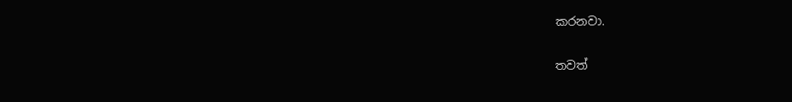කරනවා.

තවත්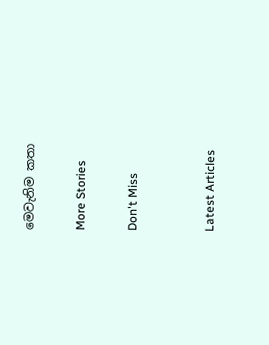මෙවැනිම කතා

More Stories

Don't Miss


Latest Articles